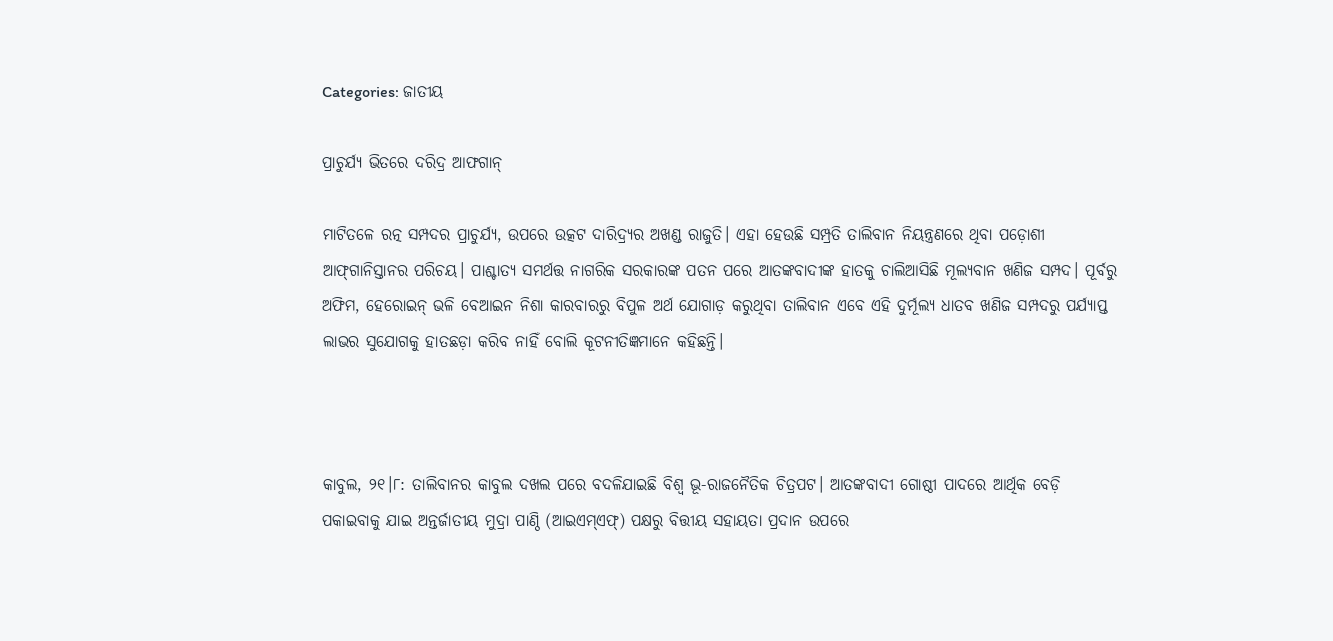Categories: ଜାତୀୟ

ପ୍ରାଚୁର୍ଯ୍ୟ ଭିତରେ ଦରିଦ୍ର ଆଫଗାନ୍‌

ମାଟିତଳେ ରତ୍ନ ସମ୍ପଦର ପ୍ରାଚୁର୍ଯ୍ୟ, ଉପରେ ଉତ୍କଟ ଦାରିଦ୍ର୍ୟର ଅଖଣ୍ଡ ରାଜୁତି। ଏହା ହେଉଛି ସମ୍ପ୍ରତି ତାଲିବାନ ନିୟନ୍ତ୍ରଣରେ ଥିବା ପଡ଼ୋଶୀ ଆଫ୍‌ଗାନିସ୍ତାନର ପରିଚୟ। ପାଶ୍ଚାତ୍ୟ ସମର୍ଥତ୍ତ ନାଗରିକ ସରକାରଙ୍କ ପତନ ପରେ ଆତଙ୍କବାଦୀଙ୍କ ହାତକୁ ଚାଲିଆସିଛି ମୂଲ୍ୟବାନ ଖଣିଜ ସମ୍ପଦ। ପୂର୍ବରୁ ଅଫିମ, ହେରୋଇନ୍‌ ଭଳି ବେଆଇନ ନିଶା କାରବାରରୁ ବିପୁଳ ଅର୍ଥ ଯୋଗାଡ଼ କରୁଥିବା ତାଲିବାନ ଏବେ ଏହି ଦୁର୍ମୂଲ୍ୟ ଧାତବ ଖଣିଜ ସମ୍ପଦରୁ ପର୍ଯ୍ୟାପ୍ତ ଲାଭର ସୁଯୋଗକୁ ହାତଛଡ଼ା କରିବ ନାହିଁ ବୋଲି କୂଟନୀତିଜ୍ଞମାନେ କହିଛନ୍ତି।



କାବୁଲ, ୨୧।୮: ତାଲିବାନର କାବୁଲ ଦଖଲ ପରେ ବଦଳିଯାଇଛି ବିଶ୍ୱ ଭୂ-ରାଜନୈତିକ ଚିତ୍ରପଟ। ଆତଙ୍କବାଦୀ ଗୋଷ୍ଠୀ ପାଦରେ ଆର୍ଥିକ ବେଡ଼ି ପକାଇବାକୁ ଯାଇ ଅନ୍ତର୍ଜାତୀୟ ମୁଦ୍ରା ପାଣ୍ଠି (ଆଇଏମ୍‌ଏଫ୍‌) ପକ୍ଷରୁ ବିତ୍ତୀୟ ସହାୟତା ପ୍ରଦାନ ଉପରେ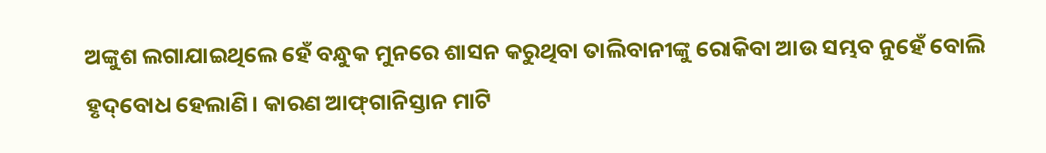ଅଙ୍କୁଶ ଲଗାଯାଇଥିଲେ ହେଁ ବନ୍ଧୁକ ମୁନରେ ଶାସନ କରୁଥିବା ତାଲିବାନୀଙ୍କୁ ରୋକିବା ଆଉ ସମ୍ଭବ ନୁହେଁ ବୋଲି ହୃଦ୍‌ବୋଧ ହେଲାଣି। କାରଣ ଆଫ୍‌ଗାନିସ୍ତାନ ମାଟି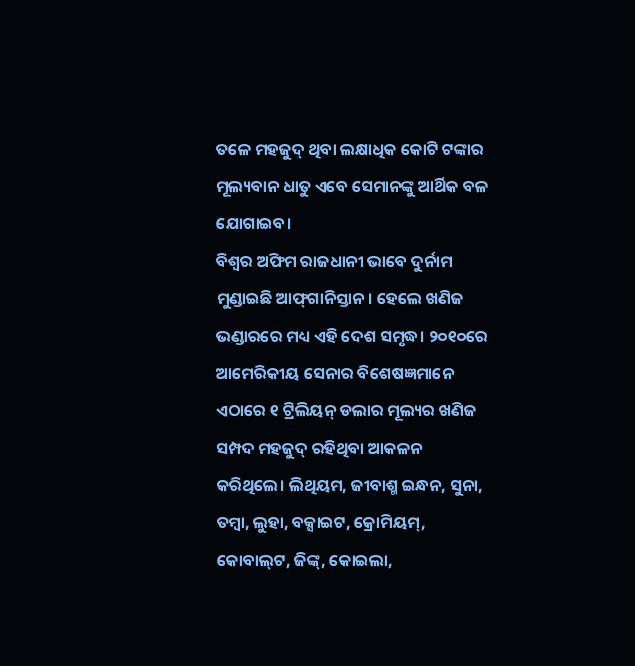ତଳେ ମହଜୁଦ୍‌ ଥିବା ଲକ୍ଷାଧିକ କୋଟି ଟଙ୍କାର ମୂଲ୍ୟବାନ ଧାତୁ ଏବେ ସେମାନଙ୍କୁ ଆର୍ଥିକ ବଳ ଯୋଗାଇବ।
ବିଶ୍ୱର ଅଫିମ ରାଜଧାନୀ ଭାବେ ଦୁର୍ନାମ ମୁଣ୍ଡାଇଛି ଆଫ୍‌ଗାନିସ୍ତାନ। ହେଲେ ଖଣିଜ ଭଣ୍ଡାରରେ ମଧ୍ୟ ଏହି ଦେଶ ସମୃଦ୍ଧ। ୨୦୧୦ରେ ଆମେରିକୀୟ ସେନାର ବିଶେଷଜ୍ଞମାନେ ଏଠାରେ ୧ ଟ୍ରିଲିୟନ୍‌ ଡଲାର ମୂଲ୍ୟର ଖଣିଜ ସମ୍ପଦ ମହଜୁଦ୍‌ ରହିଥିବା ଆକଳନ କରିଥିଲେ। ଲିଥିୟମ, ଜୀବାଶ୍ମ ଇନ୍ଧନ, ସୁନା, ତମ୍ବା, ଲୁହା, ବକ୍ସାଇଟ, କ୍ରୋମିୟମ୍‌, କୋବାଲ୍‌ଟ, ଜିଙ୍କ୍‌, କୋଇଲା,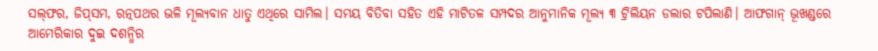ସଲ୍‌ଫର, ଜିପ୍‌ସମ, ରତ୍ନପଥର ଭଳି ମୂଲ୍ୟବାନ ଧାତୁ ଏଥିରେ ସାମିଲ। ସମୟ ବିତିବା ସହିତ ଏହି ମାଟିତଳ ସମ୍ପଦର ଆନୁମାନିକ ମୂଲ୍ୟ ୩ ଟ୍ରିଲିୟନ ଡଲାର ଟପିଲାଣି। ଆଫଗାନ୍‌ ଭୂଖଣ୍ଡରେ ଆମେରିକାର ଦୁଇ ଦଶନ୍ଧିର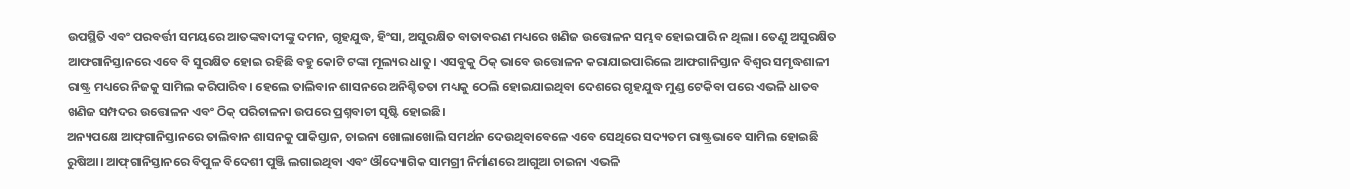ଉପସ୍ଥିତି ଏବଂ ପରବର୍ତ୍ତୀ ସମୟରେ ଆତଙ୍କବାଦୀଙ୍କୁ ଦମନ, ଗୃହଯୁଦ୍ଧ, ହିଂସା, ଅସୁରକ୍ଷିତ ବାତାବରଣ ମଧ୍ୟରେ ଖଣିଜ ଉତ୍ତୋଳନ ସମ୍ଭବ ହୋଇପାରି ନ ଥିଲା। ତେଣୁ ଅସୁରକ୍ଷିତ ଆଫଗାନିସ୍ତାନରେ ଏବେ ବି ସୁରକ୍ଷିତ ହୋଇ ରହିଛି ବହୁ କୋଟି ଟଙ୍କା ମୂଲ୍ୟର ଧାତୁ। ଏସବୁକୁ ଠିକ୍‌ ଭାବେ ଉତ୍ତୋଳନ କରାଯାଇପାରିଲେ ଆଫଗାନିସ୍ତାନ ବିଶ୍ୱର ସମୃଦ୍ଧଶାଳୀ ରାଷ୍ଟ୍ର ମଧ୍ୟରେ ନିଜକୁ ସାମିଲ କରିପାରିବ। ହେଲେ ତାଲିବାନ ଶାସନରେ ଅନିଶ୍ଚିତତା ମଧ୍ୟକୁ ଠେଲି ହୋଇଯାଇଥିବା ଦେଶରେ ଗୃହଯୁଦ୍ଧ ମୁଣ୍ଡ ଟେକିବା ପରେ ଏଭଳି ଧାତବ ଖଣିଜ ସମ୍ପଦର ଉତ୍ତୋଳନ ଏବଂ ଠିକ୍‌ ପରିଚାଳନା ଉପରେ ପ୍ରଶ୍ନବାଚୀ ସୃଷ୍ଟି ହୋଇଛି।
ଅନ୍ୟପକ୍ଷେ ଆଫ୍‌ଗାନିସ୍ତାନରେ ତାଲିବାନ ଶାସନକୁ ପାକିସ୍ତାନ, ଚାଇନା ଖୋଲାଖୋଲି ସମର୍ଥନ ଦେଉଥିବାବେଳେ ଏବେ ସେଥିରେ ସଦ୍ୟତମ ରାଷ୍ଟ୍ରଭାବେ ସାମିଲ ହୋଇଛି ରୁଷିଆ। ଆଫ୍‌ଗାନିସ୍ତାନରେ ବିପୁଳ ବିଦେଶୀ ପୁଞ୍ଜି ଲଗାଇଥିବା ଏବଂ ଔଦ୍ୟୋଗିକ ସାମଗ୍ରୀ ନିର୍ମାଣରେ ଆଗୁଆ ଚାଇନା ଏଭଳି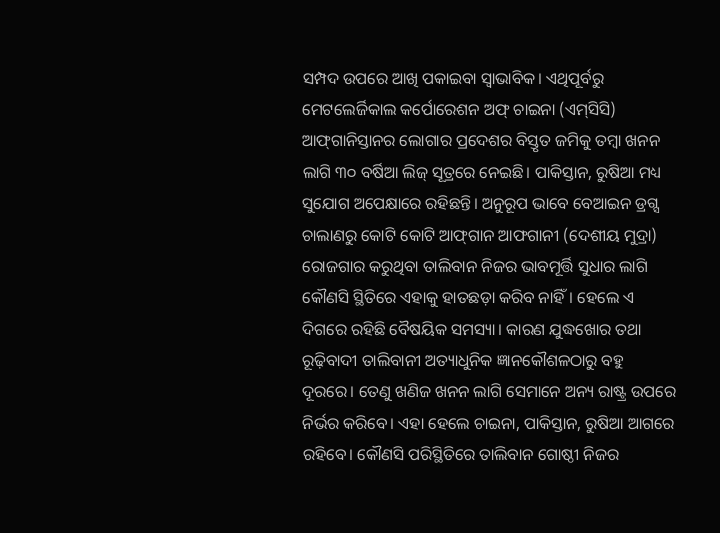ସମ୍ପଦ ଉପରେ ଆଖି ପକାଇବା ସ୍ବାଭାବିକ। ଏଥିପୂର୍ବରୁ ମେଟଲେର୍ଜିକାଲ କର୍ପୋରେଶନ ଅଫ୍‌ ଚାଇନା (ଏମ୍‌ସିସି) ଆଫ୍‌ଗାନିସ୍ତାନର ଲୋଗାର ପ୍ରଦେଶର ବିସ୍ତୃତ ଜମିକୁ ତମ୍ବା ଖନନ ଲାଗି ୩୦ ବର୍ଷିଆ ଲିଜ୍‌ ସୂତ୍ରରେ ନେଇଛି। ପାକିସ୍ତାନ, ରୁଷିଆ ମଧ୍ୟ ସୁଯୋଗ ଅପେକ୍ଷାରେ ରହିଛନ୍ତି। ଅନୁରୂପ ଭାବେ ବେଆଇନ ଡ୍ରଗ୍ସ ଚାଲାଣରୁ କୋଟି କୋଟି ଆଫ୍‌ଗାନ ଆଫଗାନୀ (ଦେଶୀୟ ମୁଦ୍ରା) ରୋଜଗାର କରୁଥିବା ତାଲିବାନ ନିଜର ଭାବମୂର୍ତ୍ତି ସୁଧାର ଲାଗି କୌଣସି ସ୍ଥିତିରେ ଏହାକୁ ହାତଛଡ଼ା କରିବ ନାହିଁ। ହେଲେ ଏ ଦିଗରେ ରହିଛି ବୈଷୟିକ ସମସ୍ୟା। କାରଣ ଯୁଦ୍ଧଖୋର ତଥା ରୂଢ଼ିବାଦୀ ତାଲିବାନୀ ଅତ୍ୟାଧୁନିକ ଜ୍ଞାନକୌଶଳଠାରୁ ବହୁ ଦୂରରେ। ତେଣୁ ଖଣିଜ ଖନନ ଲାଗି ସେମାନେ ଅନ୍ୟ ରାଷ୍ଟ୍ର ଉପରେ ନିର୍ଭର କରିବେ। ଏହା ହେଲେ ଚାଇନା, ପାକିସ୍ତାନ, ରୁଷିଆ ଆଗରେ ରହିବେ। କୌଣସି ପରିସ୍ଥିତିରେ ତାଲିବାନ ଗୋଷ୍ଠୀ ନିଜର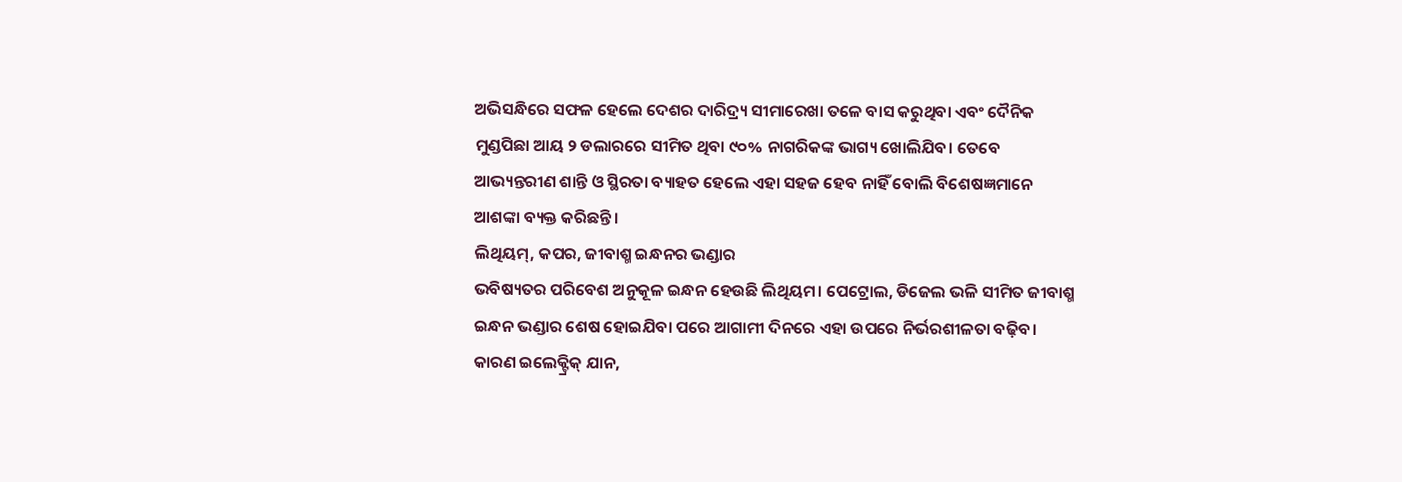ଅଭିସନ୍ଧିରେ ସଫଳ ହେଲେ ଦେଶର ଦାରିଦ୍ର୍ୟ ସୀମାରେଖା ତଳେ ବାସ କରୁଥିବା ଏବଂ ଦୈନିକ ମୁଣ୍ଡପିଛା ଆୟ ୨ ଡଲାରରେ ସୀମିତ ଥିବା ୯୦% ନାଗରିକଙ୍କ ଭାଗ୍ୟ ଖୋଲିଯିବ। ତେବେ ଆଭ୍ୟନ୍ତରୀଣ ଶାନ୍ତି ଓ ସ୍ଥିରତା ବ୍ୟାହତ ହେଲେ ଏହା ସହଜ ହେବ ନାହିଁ ବୋଲି ବିଶେଷଜ୍ଞମାନେ ଆଶଙ୍କା ବ୍ୟକ୍ତ କରିଛନ୍ତି।
ଲିଥିୟମ୍‌, କପର, ଜୀବାଶ୍ମ ଇନ୍ଧନର ଭଣ୍ଡାର
ଭବିଷ୍ୟତର ପରିବେଶ ଅନୁକୂଳ ଇନ୍ଧନ ହେଉଛି ଲିଥିୟମ। ପେଟ୍ରୋଲ, ଡିଜେଲ ଭଳି ସୀମିତ ଜୀବାଶ୍ମ ଇନ୍ଧନ ଭଣ୍ଡାର ଶେଷ ହୋଇଯିବା ପରେ ଆଗାମୀ ଦିନରେ ଏହା ଉପରେ ନିର୍ଭରଶୀଳତା ବଢ଼ିବ। କାରଣ ଇଲେକ୍ଟ୍ରିକ୍‌ ଯାନ,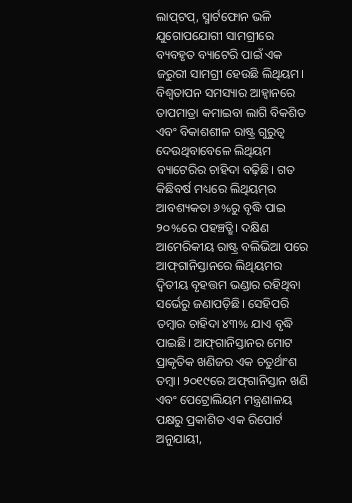ଲାପ୍‌ଟପ୍‌, ସ୍ମାର୍ଟଫୋନ ଭଳି ଯୁଗୋପଯୋଗୀ ସାମଗ୍ରୀରେ ବ୍ୟବହୃତ ବ୍ୟାଟେରି ପାଇଁ ଏକ ଜରୁରୀ ସାମଗ୍ରୀ ହେଉଛି ଲିଥିୟମ। ବିଶ୍ୱତାପନ ସମସ୍ୟାର ଆହ୍ବାନରେ ତାପମାତ୍ରା କମାଇବା ଲାଗି ବିକଶିତ ଏବଂ ବିକାଶଶୀଳ ରାଷ୍ଟ୍ର ଗୁରୁତ୍ୱ ଦେଉଥିବାବେଳେ ଲିଥିୟମ ବ୍ୟାଟେରିର ଚାହିଦା ବଢ଼ିଛି। ଗତ କିଛିବର୍ଷ ମଧ୍ୟରେ ଲିଥିୟମ୍‌ର ଆବଶ୍ୟକତା ୬%ରୁ ବୃଦ୍ଧି ପାଇ ୨୦%ରେ ପହଞ୍ଚତ୍ଛି। ଦକ୍ଷିଣ ଆମେରିକୀୟ ରାଷ୍ଟ୍ର ବଲିଭିଆ ପରେ ଆଫ୍‌ଗାନିସ୍ତାନରେ ଲିଥିୟମର ଦ୍ୱିତୀୟ ବୃହତ୍ତମ ଭଣ୍ଡାର ରହିଥିବା ସର୍ଭେରୁ ଜଣାପଡ଼ିଛି। ସେହିପରି ତମ୍ବାର ଚାହିଦା ୪୩% ଯାଏ ବୃଦ୍ଧି ପାଇଛି। ଆଫ୍‌ଗାନିସ୍ତାନର ମୋଟ ପ୍ରାକୃତିକ ଖଣିଜର ଏକ ଚତୁର୍ଥାଂଶ ତମ୍ବା। ୨୦୧୯ରେ ଅଫ୍‌ଗାନିସ୍ତାନ ଖଣି ଏବଂ ପେଟ୍ରୋଲିୟମ ମନ୍ତ୍ରଣାଳୟ ପକ୍ଷରୁ ପ୍ରକାଶିତ ଏକ ରିପୋର୍ଟ ଅନୁଯାୟୀ,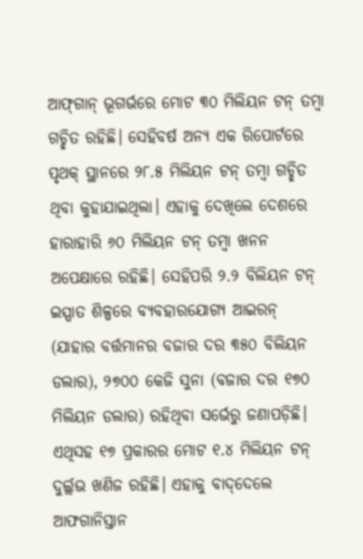ଆଫ୍‌ଗାନ୍‌ ଭୂଗର୍ଭରେ ମୋଟ ୩୦ ମିଲିୟନ ଟନ୍‌ ତମ୍ବା ଗଚ୍ଛିତ ରହିଛି। ସେହିବର୍ଷ ଅନ୍ୟ ଏକ ରିପୋର୍ଟରେ ପୃଥକ୍‌ ସ୍ଥାନରେ ୨୮.୫ ମିଲିୟନ ଟନ୍‌ ତମ୍ବା ଗଚ୍ଛିତ ଥିବା କୁହାଯାଇଥିଲା। ଏହାକୁ ଦେଖିଲେ ଦେଶରେ ହାରାହାରି ୬୦ ମିଲିୟନ ଟନ୍‌ ତମ୍ବା ଖନନ ଅପେକ୍ଷାରେ ରହିଛି। ସେହିପରି ୨.୨ ବିଲିୟନ ଟନ୍‌ ଇସ୍ପାତ ଶିଳ୍ପରେ ବ୍ୟବହାରଯୋଗ୍ୟ ଆଇରନ୍‌ (ଯାହାର ବର୍ତ୍ତମାନର ବଜାର ଦର ୩୫୦ ବିଲିୟନ ଡଲାର), ୨୭୦୦ କେଜି ସୁନା (ବଜାର ଦର ୧୭୦ ମିଲିୟନ ଡଲାର) ରହିଥିବା ସର୍ଭେରୁ ଜଣାପଡ଼ିଛି। ଏଥିସହ ୧୭ ପ୍ରକାରର ମୋଟ ୧.୪ ମିଲିୟନ ଟନ୍‌ ଦୁର୍ଲ୍ଲଭ ଖଣିଜ ରହିଛି। ଏହାକୁ ବାଦ୍‌ଦେଲେ ଆଫଗାନିସ୍ତାନ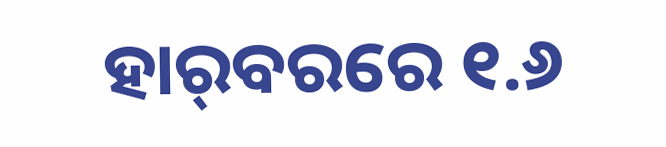ହାର୍‌ବରରେ ୧.୬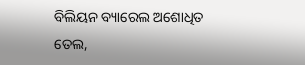ବିଲିୟନ ବ୍ୟାରେଲ ଅଶୋଧିତ ତେଲ,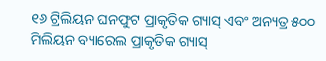୧୬ ଟ୍ରିଲିୟନ ଘନଫୁଟ ପ୍ରାକୃତିକ ଗ୍ୟାସ୍‌ ଏବଂ ଅନ୍ୟତ୍ର ୫୦୦ ମିଲିୟନ ବ୍ୟାରେଲ ପ୍ରାକୃତିକ ଗ୍ୟାସ୍‌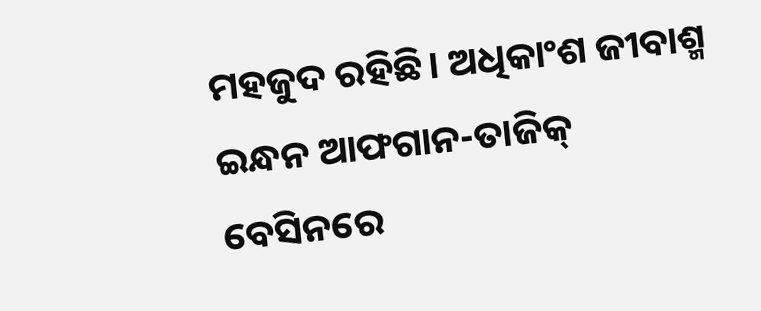ମହଜୁଦ ରହିଛି। ଅଧିକାଂଶ ଜୀବାଶ୍ମ ଇନ୍ଧନ ଆଫଗାନ-ତାଜିକ୍‌ ବେସିନରେ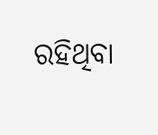ରହିଥିବା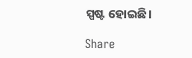ସ୍ପଷ୍ଟ ହୋଇଛି।

Share